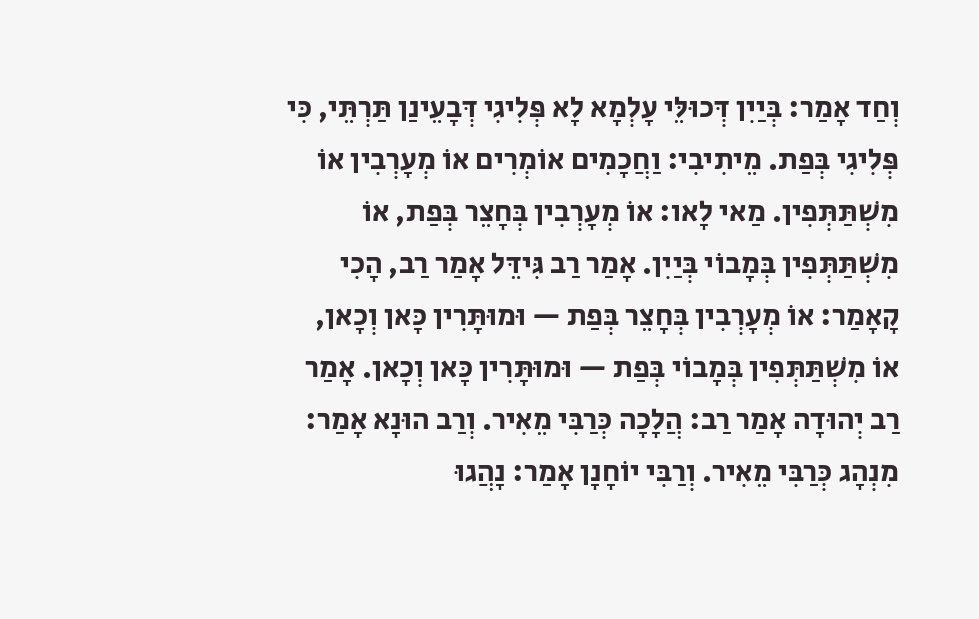וְחַד אָמַר: בְּיַיִן דְּכוּלֵּי עָלְמָא לָא פְּלִיגִי דְּבָעֵינַן תַּרְתֵּי, כִּי פְּלִיגִי בְּפַת. מֵיתִיבִי: וַחֲכָמִים אוֹמְרִים אוֹ מְעָרְבִין אוֹ מִשְׁתַּתְּפִין. מַאי לָאו: אוֹ מְעָרְבִין בְּחָצֵר בְּפַת, אוֹ מִשְׁתַּתְּפִין בְּמָבוֹי בְּיַיִן. אָמַר רַב גִּידֵּל אָמַר רַב, הָכִי קָאָמַר: אוֹ מְעָרְבִין בְּחָצֵר בְּפַת — וּמוּתָּרִין כָּאן וְכָאן, אוֹ מִשְׁתַּתְּפִין בְּמָבוֹי בְּפַת — וּמוּתָּרִין כָּאן וְכָאן. אָמַר רַב יְהוּדָה אָמַר רַב: הֲלָכָה כְּרַבִּי מֵאִיר. וְרַב הוּנָא אָמַר: מִנְהָג כְּרַבִּי מֵאִיר. וְרַבִּי יוֹחָנָן אָמַר: נָהֲגוּ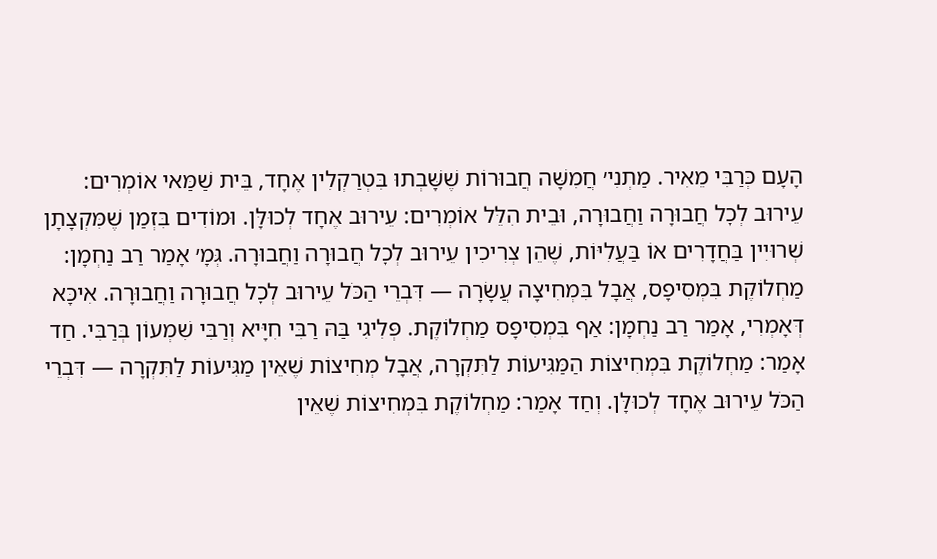הָעָם כְּרַבִּי מֵאִיר. מַתְנִי׳ חֲמִשָּׁה חֲבוּרוֹת שֶׁשָּׁבְתוּ בִּטְרַקְלִין אֶחָד, בֵּית שַׁמַּאי אוֹמְרִים: עֵירוּב לְכׇל חֲבוּרָה וַחֲבוּרָה, וּבֵית הִלֵּל אוֹמְרִים: עֵירוּב אֶחָד לְכוּלָּן. וּמוֹדִים בִּזְמַן שֶׁמִּקְצָתָן שְׁרוּיִין בַּחֲדָרִים אוֹ בַּעֲלִיּוֹת, שֶׁהֵן צְרִיכִין עֵירוּב לְכׇל חֲבוּרָה וַחֲבוּרָה. גְּמָ׳ אָמַר רַב נַחְמָן: מַחְלוֹקֶת בִּמְסִיפָס, אֲבָל בִּמְחִיצָה עֲשָׂרָה — דִּבְרֵי הַכֹּל עֵירוּב לְכׇל חֲבוּרָה וַחֲבוּרָה. אִיכָּא דְּאָמְרִי, אָמַר רַב נַחְמָן: אַף בִּמְסִיפָס מַחְלוֹקֶת. פְּלִיגִי בַּהּ רַבִּי חִיָּיא וְרַבִּי שִׁמְעוֹן בְּרַבִּי. חַד אָמַר: מַחְלוֹקֶת בִּמְחִיצוֹת הַמַּגִּיעוֹת לַתִּקְרָה, אֲבָל מְחִיצוֹת שֶׁאֵין מַגִּיעוֹת לַתִּקְרָה — דִּבְרֵי הַכֹּל עֵירוּב אֶחָד לְכוּלָּן. וְחַד אָמַר: מַחְלוֹקֶת בִּמְחִיצוֹת שֶׁאֵין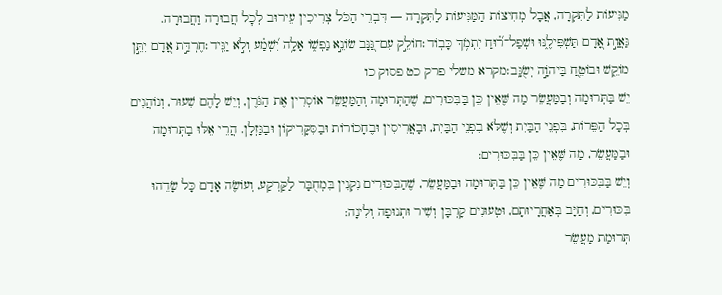מַגִּיעוֹת לַתִּקְרָה, אֲבָל מְחִיצוֹת הַמַּגִּיעוֹת לַתִּקְרָה — דִּבְרֵי הַכֹּל צְרִיכִין עֵירוּב לְכׇל חֲבוּרָה וַחֲבוּרָה.
גַּאֲוַ֣ת אָ֭דָם תַּשְׁפִּילֶ֑נּוּ וּשְׁפַל־ר֝֗וּחַ יִתְמֹ֥ךְ כָּבֽוֹד׃חוֹלֵ֣ק עִם־גַּ֭נָּב שׂוֹנֵ֣א נַפְשׁ֑וֹ אָלָ֥ה יִ֝שְׁמַ֗ע וְלֹ֣א יַגִּֽיד׃חֶרְדַּ֣ת אָ֭דָם יִתֵּ֣ן מוֹקֵ֑שׁ וּבוֹטֵ֖חַ בַּיהֹוָ֣ה יְשֻׂגָּֽב׃מקרא משלי פרק כט פסוק כו
יֵשׁ בַּתְּרוּמָה וְבַמַּעֲשֵׂר מַה שֶּׁאֵין כֵּן בַּבִּכּוּרִים, שֶׁהַתְּרוּמָה וְהַמַּעֲשֵׂר אוֹסְרִין אֶת הַגֹּרֶן, וְיֵשׁ לָהֶם שִׁעוּר, וְנוֹהֲגִים בְּכָל הַפֵּרוֹת, בִּפְנֵי הַבַּיִת וְשֶׁלֹּא בִפְנֵי הַבַּיִת, וּבָאֲרִיסִין וּבֶחָכוֹרוֹת וּבַסִּקָּרִיקוֹן וּבַגַּזְלָן. הֲרֵי אֵלּוּ בַתְּרוּמָה וּבַמַּעֲשֵׂר, מַה שֶּׁאֵין כֵּן בַּבִּכּוּרִים:
וְיֵשׁ בַּבִּכּוּרִים מַה שֶּׁאֵין כֵּן בַּתְּרוּמָה וּבַמַּעֲשֵׂר, שֶׁהַבִּכּוּרִים נִקְנִין בִּמְחֻבָּר לַקַּרְקַע, וְעוֹשֶׂה אָדָם כָּל שָׂדֵהוּ בִּכּוּרִים, וְחַיָּב בְּאַחֲרָיוּתָם, וּטְעוּנִים קָרְבָּן וְשִׁיר וּתְנוּפָה וְלִינָה:
תְּרוּמַת מַעֲשֵׂר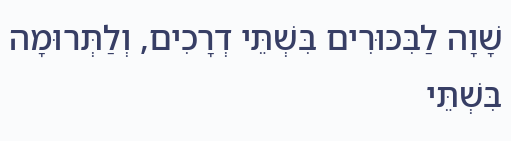שָׁוָה לַבִּכּוּרִים בִּשְׁתֵּי דְרָכִים, וְלַתְּרוּמָה בִּשְׁתֵּי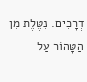דְרָכִים. נִטֶּלֶת מִן הַטָּהוֹר עַל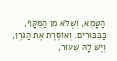הַטָּמֵא, וְשֶׁלֹּא מִן הַמֻּקָּף, כַּבִּכּוּרִים. וְאוֹסֶרֶת אֶת הַגֹּרֶן, וְיֶשׁ לָהּ שִׁעוּר,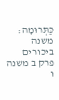כַּתְּרוּמָה:
משנה ביכורים פרק ב משנה ו